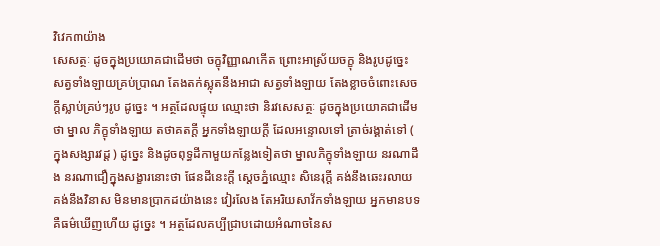វិវេក៣យ៉ាង
សេសត្ថៈ ដូចក្នុងប្រយោគជាដើមថា ចក្ខុវិញ្ញាណកើត ព្រោះអាស្រ័យចក្ខុ និងរូបដូច្នេះ សត្វទាំងឡាយគ្រប់ប្រាណ តែងតក់ស្លុតនឹងអាជា សត្វទាំងឡាយ តែងខ្លាចចំពោះសេចក្តីស្លាប់គ្រប់ៗរូប ដូច្នេះ ។ អត្ថដែលផ្ទុយ ឈ្មោះថា និរវសេសត្ថៈ ដូចក្នុងប្រយោគជាដើមថា ម្នាល ភិក្ខុទាំងឡាយ តថាគតក្តី អ្នកទាំងឡាយក្តី ដែលអន្ទោលទៅ ត្រាច់រង្គាត់ទៅ ( ក្នុងសង្សារវដ្ត ) ដូច្នេះ និងដូចពុទ្ធដីកាមួយកន្លែងទៀតថា ម្នាលភិក្ខុទាំងឡាយ នរណាដឹង នរណាជឿក្នុងសង្ខារនោះថា ផែនដីនេះក្តី ស្តេចភ្នំឈ្មោះ សិនេរុក្តី គង់នឹងឆេះរលាយ គង់នឹងវិនាស មិនមានប្រាកដយ៉ាងនេះ វៀរលែង តែអរិយសាវ័កទាំងឡាយ អ្នកមានបទ គឺធម៌ឃើញហើយ ដូច្នេះ ។ អត្ថដែលគប្បីជ្រាបដោយអំណាចនៃស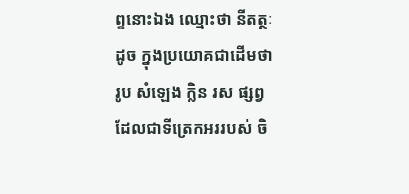ព្ទនោះឯង ឈ្មោះថា នីតត្ថៈ ដូច ក្នុងប្រយោគជាដើមថា រូប សំឡេង ក្លិន រស ផ្សព្វ ដែលជាទីត្រេកអររបស់ ចិ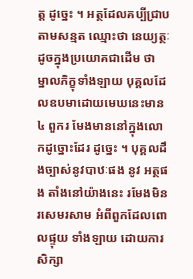ត្ត ដូច្នេះ ។ អត្ថដែលគប្បីជ្រាបតាមសន្មត ឈ្មោះថា នេយ្យត្ថៈ ដូចក្នុងប្រយោគជាដើម ថា ម្នាលភិក្ខុទាំងឡាយ បុគ្គលដែលឧបមាដោយមេឃនេះមាន ៤ ពួករ មែងមាននៅក្នុងលោកដូច្នោះដែរ ដូច្នេះ ។ បុគ្គលដឹងច្បាស់នូវបាឋៈផង នូវ អត្ថផង តាំងនៅយ៉ាងនេះ រមែងមិនរសេមរសាម អំពីពួកដែលពោលផ្ទុយ ទាំងឡាយ ដោយការសិក្សា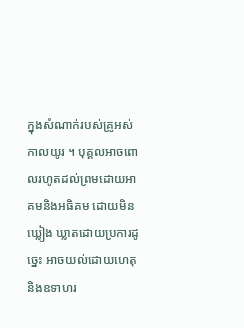ក្នុងសំណាក់របស់គ្រូអស់កាលយូរ ។ បុគ្គលអាចពោលរហូតដល់ព្រមដោយអាគមនិងអធិគម ដោយមិនឃ្លៀង ឃ្លាតដោយប្រការដូច្នេះ អាចយល់ដោយហេតុនិងឧទាហរ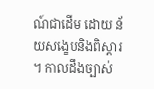ណ៍ជាដើម ដោយ ន័យសង្ខេបនិងពិស្តារ ។ កាលដឹងច្បាស់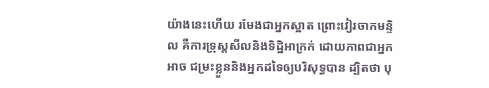យ៉ាងនេះហើយ រមែងជាអ្នកស្អាត ព្រោះវៀរចាកមន្ទិល គឺការទ្រុស្តសីលនិងទិដ្ឋិអាក្រក់ ដោយភាពជាអ្នកអាច ជម្រះខ្លួននិងអ្នកដទៃឲ្យបរិសុទ្ធបាន ដ្បិតថា បុ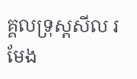គ្គលទ្រុស្តសីល រមែង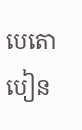បេតោ បៀន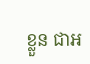ខ្លួន ជាអ